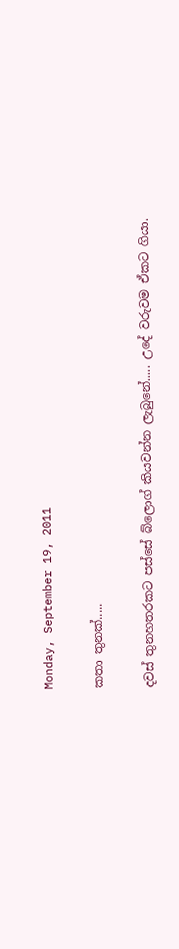Monday, September 19, 2011

කතා තුනක්.....

දවස් තුනහතරකට පස්සේ බ්ලොග් කියවන්න ලැබුනේ..... උදේ වරුවම ඒකට ගියා.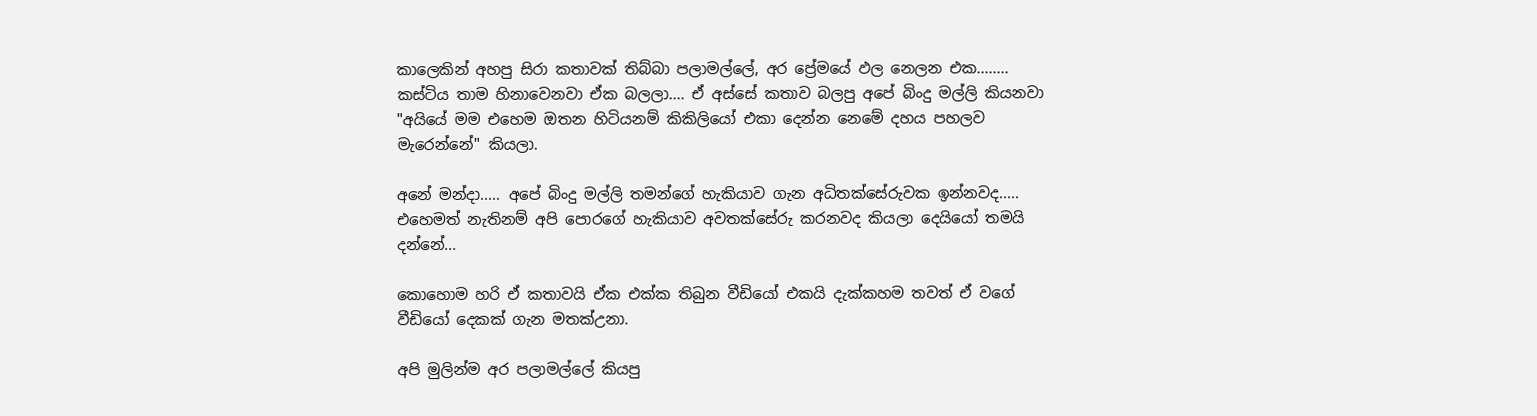කාලෙකින් අහපු සිරා කතාවක් තිබ්බා පලාමල්ලේ, අර ප්‍රේමයේ ඵල නෙලන එක........ කස්ටිය තාම හිනාවෙනවා ඒක බලලා.... ඒ අස්සේ කතාව බලපු අපේ බිංදු මල්ලි කියනවා "අයියේ මම එහෙම ඔතන හිටියනම් කිකිලියෝ එකා දෙන්න නෙමේ දහය පහලව මැරෙන්නේ" කියලා.

අනේ මන්දා..... අපේ බිංදු මල්ලි තමන්ගේ හැකියාව ගැන අධිතක්සේරුවක ඉන්නවද..... එහෙමත් නැතිනම් අපි පොරගේ හැකියාව අවතක්සේරු කරනවද කියලා දෙයියෝ තමයි දන්නේ...

කොහොම හරි ඒ කතාවයි ඒක එක්ක තිබුන වීඩියෝ එකයි දැක්කහම තවත් ඒ වගේ වීඩියෝ දෙකක් ගැන මතක්උනා.

අපි මුලින්ම අර පලාමල්ලේ කියපු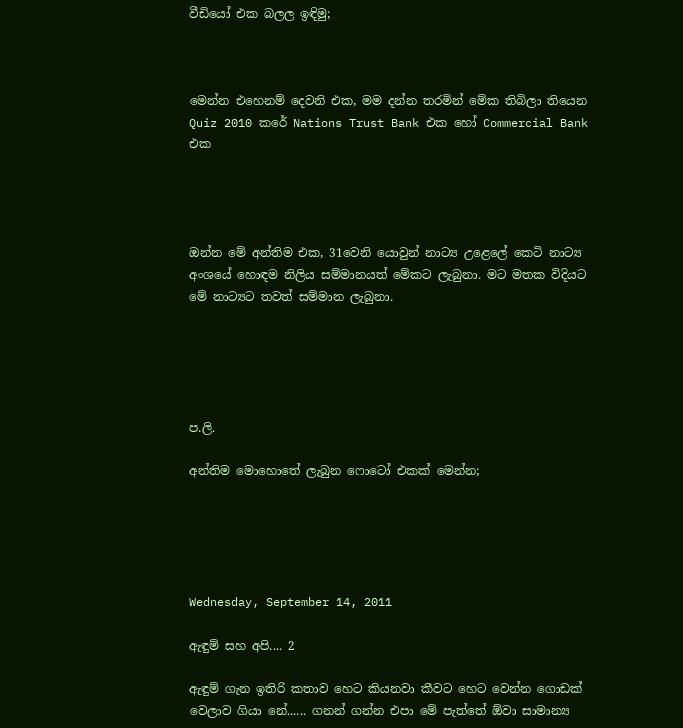වීඩියෝ එක බලල ඉඳිමු;



මෙන්න එහෙනම් දෙවනි එක, මම දන්න තරමින් මේක තිබිලා තියෙන Quiz 2010 කරේ Nations Trust Bank එක හෝ Commercial Bank එක




ඔන්න මේ අන්තිම එක, 31වෙනි යොවුන් නාට්‍ය උළෙලේ කෙටි නාට්‍ය අංශයේ හොඳම නිලිය සම්මානයත් මේකට ලැබුනා. මට මතක විදියට මේ නාට්‍යට තවත් සම්මාන ලැබුනා.





ප.ලි.

අන්තිම මොහොතේ ලැබුන ෆොටෝ එකක් මෙන්න;





Wednesday, September 14, 2011

ඇඳුම් සහ අපි.... 2

ඇඳුම් ගැන ඉතිරි කතාව හෙට කියනවා කීවට හෙට වෙන්න ගොඩක් වෙලාව ගියා නේ...... ගනන් ගන්න එපා මේ පැත්තේ ඕවා සාමාන්‍ය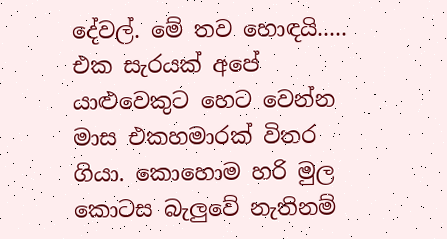දේවල්. මේ තව හොඳයි..... එක සැරයක් අපේ යාළුවෙකුට හෙට වෙන්න මාස එකහමාරක් විතර ගියා. කොහොම හරි මුල කොටස බැලුවේ නැතිනම්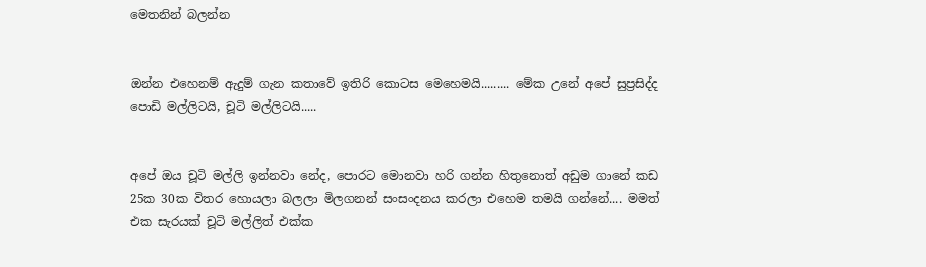මෙතනින් බලන්න


ඔන්න එහෙනම් ඇදුම් ගැන කතාවේ ඉතිරි කොටස මෙහෙමයි......... මේක උනේ අපේ සුප්‍රසිද්ද පොඩි මල්ලිටයි, චූටි මල්ලිටයි.....


අපේ ඔය චූටි මල්ලි ඉන්නවා නේද, පොරට මොනවා හරි ගන්න හිතුනොත් අඩුම ගානේ කඩ 25ක 30ක විතර හොයලා බලලා මිලගනන් සංසංදනය කරලා එහෙම තමයි ගන්නේ.... මමත් එක සැරයක් චූටි මල්ලිත් එක්ක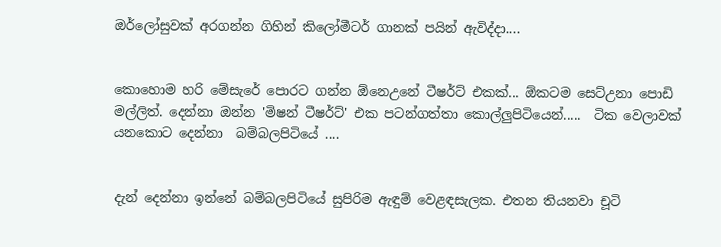ඔර්ලෝසුවක් අරගන්න ගිහින් කිලෝමීටර් ගානක් පයින් ඇවිද්දා....


කොහොම හරි මේසැරේ පොරට ගන්න ඕනෙඋනේ ටීෂර්ට් එකක්... ඕකටම සෙට්උනා පොඩි මල්ලිත්. දෙන්නා ඔන්න 'මිෂන් ටීෂර්ට්' එක පටන්ගත්තා කොල්ලුපිටියෙන්.....  ටික වෙලාවක් යනකොට දෙන්නා  බම්බලපිටියේ ....


දැන් දෙන්නා ඉන්නේ බම්බලපිටියේ සුපිරිම ඇඳුම් වෙළඳසැලක. එතන තියනවා චූටි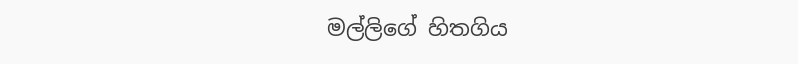මල්ලිගේ හිතගිය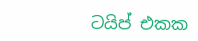ටයිප් එකක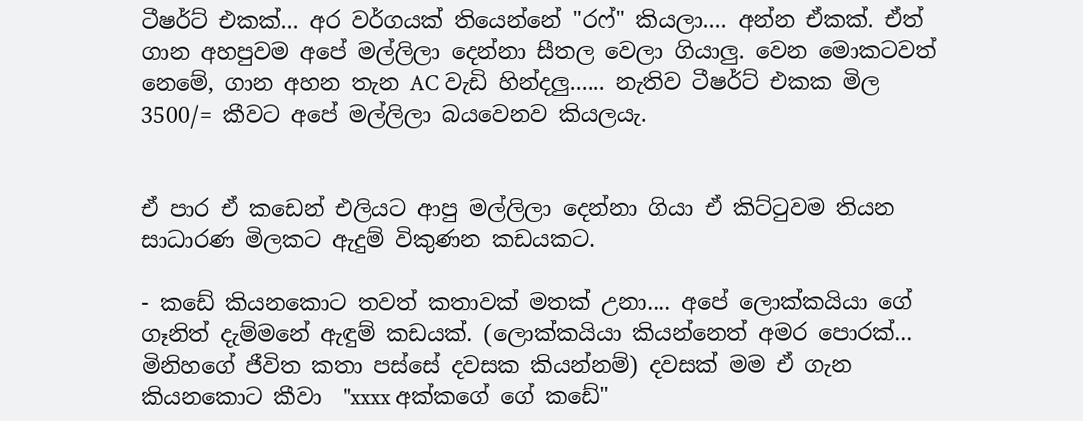ටීෂර්ට් එකක්... අර වර්ගයක් තියෙන්නේ "රෆ්" කියලා.... අන්න ඒකක්. ඒත් ගාන අහපුවම අපේ මල්ලිලා දෙන්නා සීතල වෙලා ගියාලු. වෙන මොකටවත් නෙමේ, ගාන අහන තැන AC වැඩි හින්දලු...... නැතිව ටීෂර්ට් එකක මිල 3500/= කීවට අපේ මල්ලිලා බයවෙනව කියලයැ.


ඒ පාර ඒ කඩෙන් එලියට ආපු මල්ලිලා දෙන්නා ගියා ඒ කිට්ටුවම තියන සාධාරණ මිලකට ඇදුම් විකුණන කඩයකට.

- කඩේ කියනකොට තවත් කතාවක් මතක් උනා.... අපේ ලොක්කයියා ගේ ගෑනිත් දැම්මනේ ඇඳුම් කඩයක්. (ලොක්කයියා කියන්නෙත් අමර පොරක්... මිනිහගේ ජීවිත කතා පස්සේ දවසක කියන්නම්) දවසක් මම ඒ ගැන කියනකොට කීවා  "xxxx අක්කගේ ගේ කඩේ"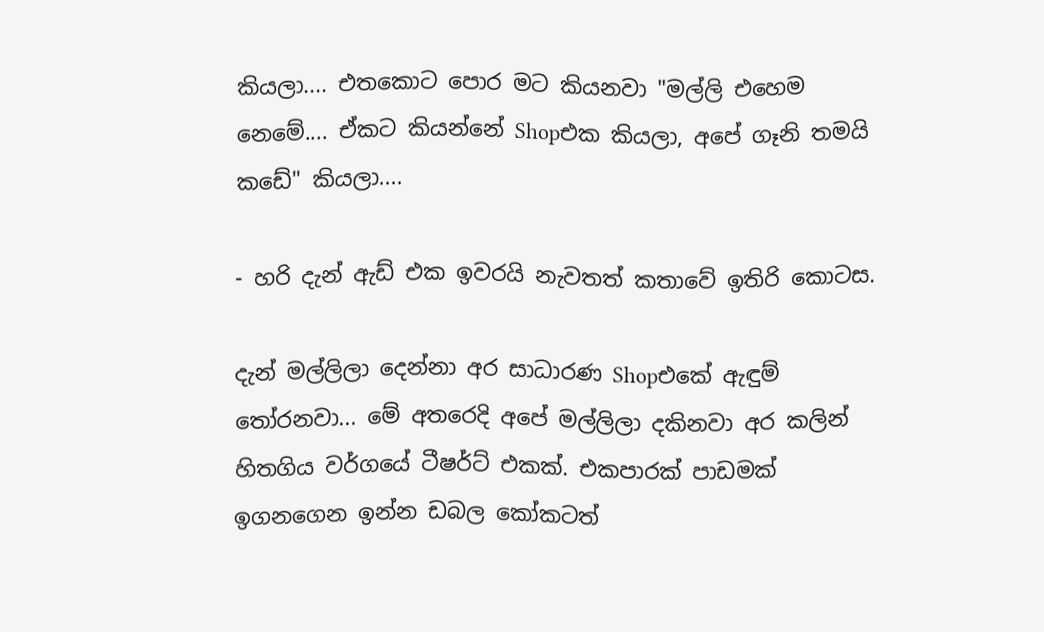කියලා.... එතකොට පොර මට කියනවා "මල්ලි එහෙම නෙමේ.... ඒකට කියන්නේ Shopඑක කියලා, අපේ ගෑනි තමයි කඩේ" කියලා....

- හරි දැන් ඇඩ් එක ඉවරයි නැවතත් කතාවේ ඉතිරි කොටස.

දැන් මල්ලිලා දෙන්නා අර සාධාරණ Shopඑකේ ඇඳුම් තෝරනවා... මේ අතරෙදි අපේ මල්ලිලා දකිනවා අර කලින් හිතගිය වර්ගයේ ටීෂර්ට් එකක්. එකපාරක් පාඩමක් ඉගනගෙන ඉන්න ඩබල කෝකටත්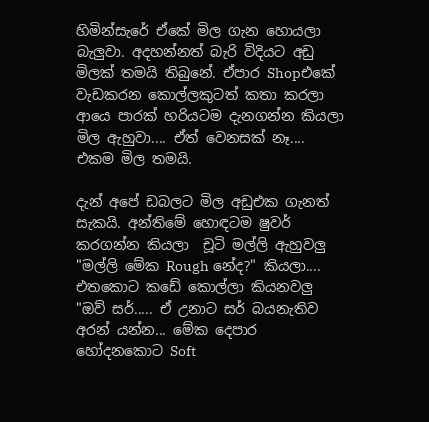හිමින්සැරේ ඒකේ මිල ගැන හොයලා බැලුවා. අදහන්නත් බැරි විදියට අඩු මිලක් තමයි තිබුනේ. ඒපාර Shopඑකේ වැඩකරන කොල්ලකුටත් කතා කරලා ආයෙ පාරක් හරියටම දැනගන්න කියලා මිල ඇහුවා.... ඒත් වෙනසක් නෑ.... එකම මිල තමයි.

දැන් අපේ ඩබලට මිල අඩුඑක ගැනත් සැකයි. අන්තිමේ හොඳටම ෂුවර් කරගන්න කියලා  චූටි මල්ලි ඇහුවලු "මල්ලි මේක Rough නේද?" කියලා.... එතකොට කඩේ කොල්ලා කියනවලු "ඔව් සර්..... ඒ උනාට සර් බයනැතිව අරන් යන්න... මේක දෙපාර හෝදනකොට Soft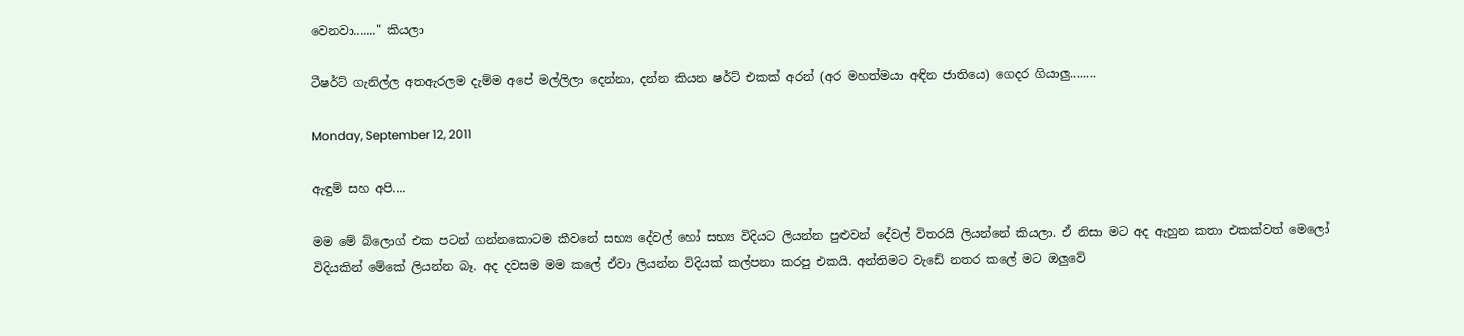වෙනවා......." කියලා

ටීෂර්ට් ගැනිල්ල අතඇරලම දැම්ම අපේ මල්ලිලා දෙන්නා, දන්න කියන ෂර්ට් එකක් අරන් (අර මහත්මයා අඳින ජාතියෙ) ගෙදර ගියාලු........

Monday, September 12, 2011

ඇඳුම් සහ අපි....

මම මේ බ්ලොග් එක පටන් ගන්නකොටම කීවනේ සභ්‍ය දේවල් හෝ සභ්‍ය විදියට ලියන්න පුළුවන් දේවල් විතරයි ලියන්නේ කියලා. ඒ නිසා මට අද ඇහුන කතා එකක්වත් මෙලෝ විදියකින් මේකේ ලියන්න බෑ. අද දවසම මම කලේ ඒවා ලියන්න විදියක් කල්පනා කරපු එකයි. අන්තිමට වැඩේ නතර කලේ මට ඔලුවේ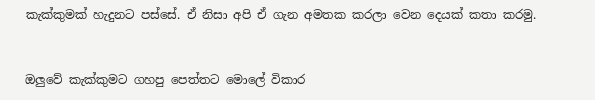කැක්කුමක් හැදුනට පස්සේ. ඒ නිසා අපි ඒ ගැන අමතක කරලා වෙන දෙයක් කතා කරමු.


ඔලුවේ කැක්කුමට ගහපු පෙත්තට මොලේ විකාර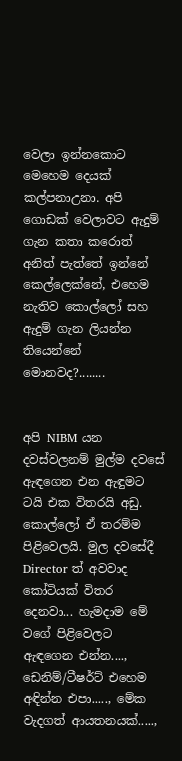වෙලා ඉන්නකොට මෙහෙම දෙයක් කල්පනාඋනා. අපි ගොඩක් වෙලාවට ඇදුම් ගැන කතා කරොත් අනිත් පැත්තේ ඉන්නේ කෙල්ලෙක්නේ, එහෙම නැතිව කොල්ලෝ සහ ඇදුම් ගැන ලියන්න තියෙන්නේ මොනවද?........


අපි NIBM යන දවස්වලනම් මුල්ම දවසේ ඇඳගෙන එන ඇඳුමට ටයි එක විතරයි අඩු. කොල්ලෝ ඒ තරම්ම පිළිවෙලයි. මුල දවසේදී Director ත් අවවාද කෝටියක් විතර දෙනවා... හැමදාම මේ වගේ පිළිවෙලට ඇඳගෙන එන්න...., ඩෙනිම්/ටීෂර්ට් එහෙම අඳින්න එපා....., මේක වැදගත් ආයතනයක්.....,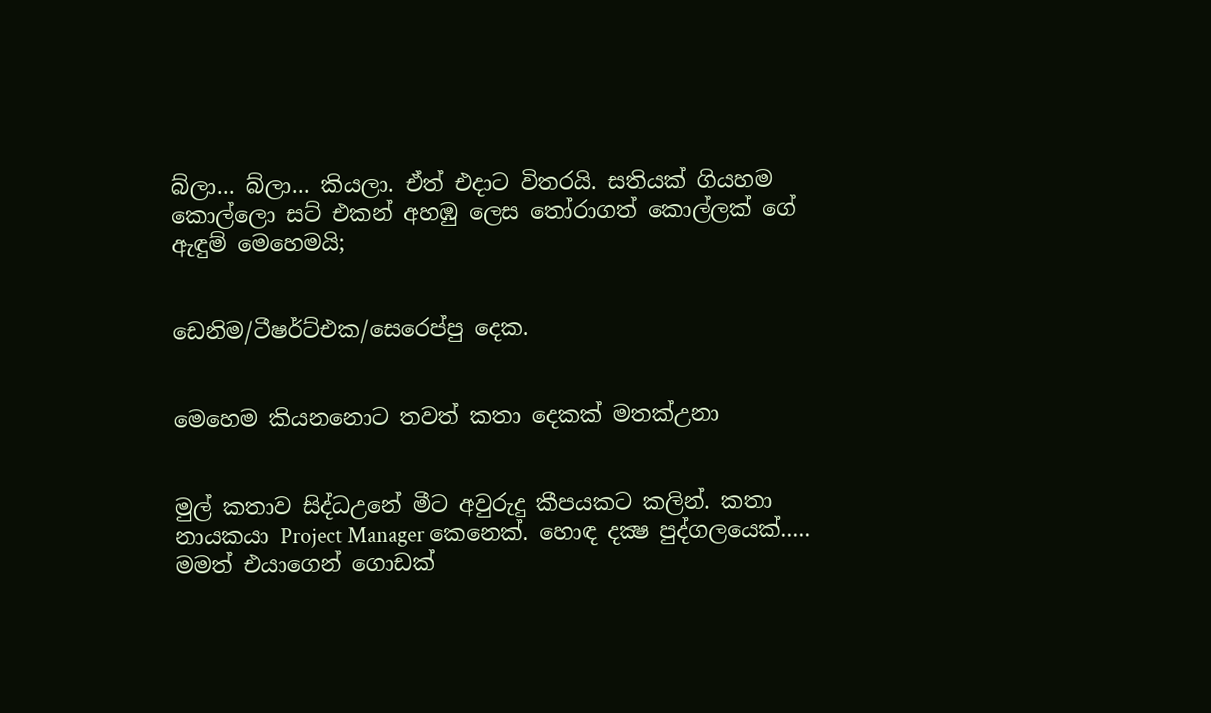බ්ලා... බ්ලා... කියලා. ඒත් එදාට විතරයි. සතියක් ගියහම කොල්ලො සට් එකන් අහඹු ලෙස තෝරාගත් කොල්ලක් ගේ ඇඳුම් මෙහෙමයි;


ඩෙනිම/ටීෂර්ට්එක/සෙරෙප්පු දෙක.


මෙහෙම කියනනොට තවත් කතා දෙකක් මතක්උනා


මුල් කතාව සිද්ධඋනේ මීට අවුරුදු කීපයකට කලින්. කතා නායකයා Project Manager කෙනෙක්. හොඳ දක්‍ෂ පුද්ගලයෙක්..... මමත් එයාගෙන් ගොඩක්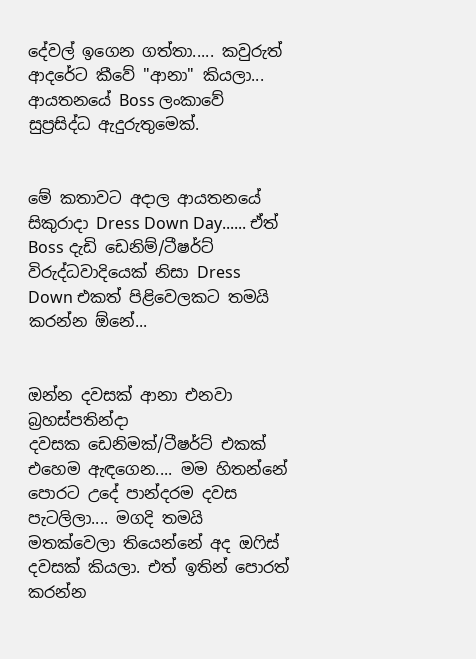දේවල් ඉගෙන ගත්තා..... කවුරුත් ආදරේට කීවේ "ආනා" කියලා... ආයතනයේ Boss ලංකාවේ සුප්‍රසිද්ධ ඇදුරුතුමෙක්.


මේ කතාවට අදාල ආයතනයේ සිකුරාදා Dress Down Day...... ඒත් Boss දැඩි ඩෙනිම්/ටීෂර්ට් විරුද්ධවාදියෙක් නිසා Dress Down එකත් පිළිවෙලකට තමයි කරන්න ඕනේ...


ඔන්න දවසක් ආනා එනවා බ්‍රහස්පතින්දා දවසක ‍‍ඩෙනිමක්/ටීෂර්ට් එකක් එහෙම ඇඳගෙන.... මම හිතන්නේ පොරට උදේ පාන්දරම දවස පැටලිලා.... මගදි තමයි මතක්වෙලා තියෙන්නේ අද ඔෆිස් දවසක් කියලා. එත් ඉතින් පොරත් කරන්න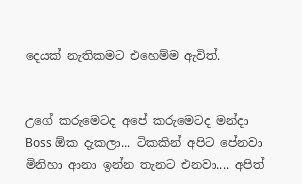දෙයක් නැතිකමට එහෙම්ම ඇවිත්.


උගේ කරුමෙටද අපේ කරුමෙටද මන්දා Boss ඕක දැකලා... ටිකකින් අපිට පේනවා මිනිහා ආනා ඉන්න තැනට එනවා.... අපිත්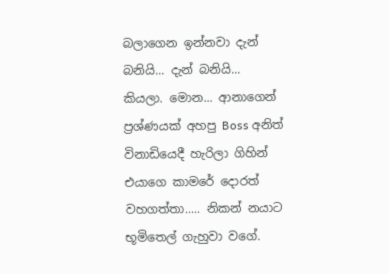බලාගෙන ඉන්නවා දැන් බනියි... දැන් බනියි... කියලා. මොන... ආනාගෙන් ප්‍රශ්ණයක් අහපු Boss අනිත් විනාඩියෙදී හැරිලා ගිහින් එයාගෙ කාමරේ දොරත් වහගත්තා..... නිකන් නයාට භූමිතෙල් ගැහුවා වගේ.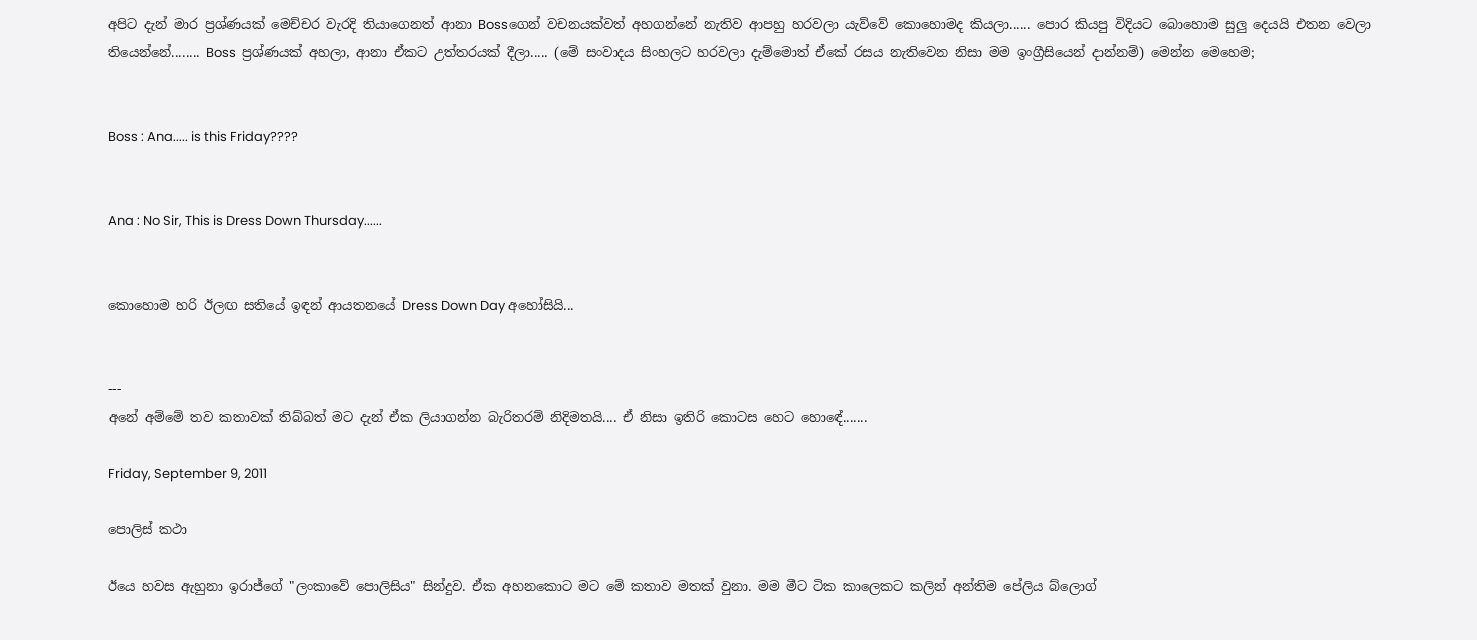අපිට දැන් මාර ප්‍රශ්ණයක් මෙච්චර වැරදි තියාගෙනත් ආනා Bossගෙන් වචනයක්වත් අහගන්නේ නැතිව ආපහු හරවලා යැව්වේ කොහොමද කියලා...... පොර කියපු විදියට බොහොම සුලු දෙයයි එතන වෙලා තියෙන්නේ........ Boss  ප්‍රශ්ණයක් අහලා, ආනා ඒකට උත්තරයක් දීලා..... (මේ සංවාදය සිංහලට හරවලා දැම්මොත් ඒකේ රසය නැතිවෙන නිසා මම ඉංග්‍රීසියෙන් දාන්නම්) මෙන්න මෙහෙම;


Boss : Ana..... is this Friday????


Ana : No Sir, This is Dress Down Thursday......


කොහොම හරි ඊලඟ සතියේ ඉඳන් ආයතනයේ Dress Down Day අහෝසියි...


---
අනේ අම්මේ තව කතාවක් තිබ්බත් මට දැන් ඒක ලියාගන්න බැරිතරම් නිදිමතයි.... ඒ නිසා ඉතිරි කොටස හෙට හො‍ඳේ.......

Friday, September 9, 2011

පොලිස් කථා

ඊයෙ හවස ඇහුනා ඉරාජ්ගේ "ලංකාවේ පොලිසිය" සින්දුව. ඒක අහනකොට මට මේ කතාව මතක් වුනා. මම මීට ටික කාලෙකට කලින් අන්තිම පේලිය බ්ලොග්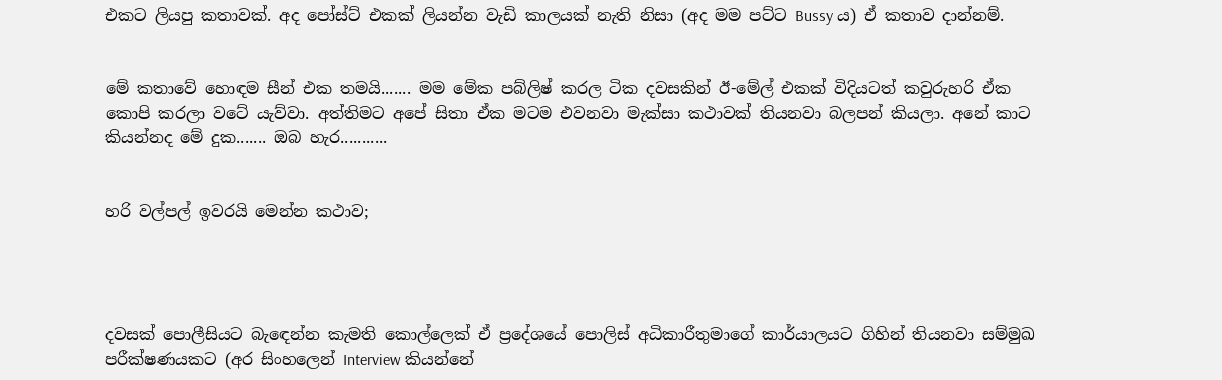එකට ලියපු කතාවක්. අද පෝස්ට් එකක් ලියන්න වැඩි ‍කාලයක් නැති නිසා (අද මම පට්ට Bussy ය) ඒ කතාව දාන්නම්.


මේ කතාවේ හොඳම සීන් එක තමයි....... මම මේක පබ්ලිෂ් කරල ටික දවසකින් ඊ-මේල් එකක් විදියටත් කවුරුහරි ඒක කොපි කරලා වටේ යැව්වා. අත්තිමට අපේ සිතා ඒක මටම එවනවා මැක්සා කථාවක් තියනවා බලපන් කියලා. අනේ කාට කියන්නද මේ දුක....... ඔබ හැර...........


හරි වල්පල් ඉවරයි මෙන්න කථාව;




දවසක් පොලීසියට බැ‍ඳෙන්න කැමති කොල්ලෙක් ඒ ප්‍රදේශයේ පොලිස් අධිකාරීතුමාගේ කාර්යාලයට ගිහින් තියනවා සම්මුඛ පරීක්ෂණයකට (අර සිංහලෙන් Interview කියන්නේ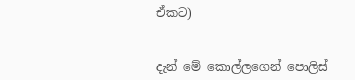ඒකට)


දැන් මේ කොල්ලගෙන් පොලිස්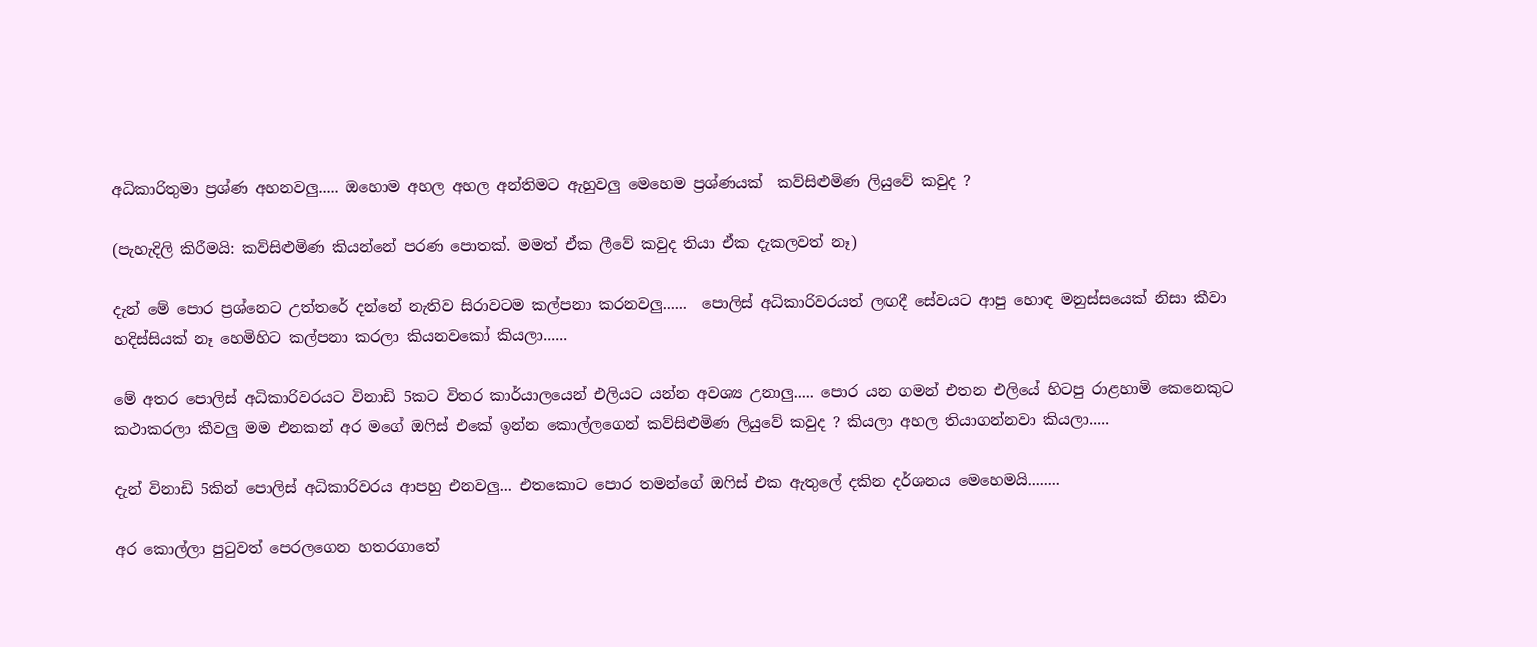අධිකාරිතුමා ප්‍රශ්ණ අහනවලු..... ඔහොම අහල අහල අන්තිමට ඇහුවලු මෙහෙම ප්‍රශ්ණයක්  කව්සිළුමිණ ලියුවේ කවුද ?

(පැහැදිලි කිරීමයි: කව්සිළුමිණ කියන්නේ පරණ පොතක්. මමත් ඒක ලීවේ කවුද තියා ඒක දැකලවත් නෑ)

දැන් මේ පොර ප්‍රශ්නෙට උත්තරේ දන්නේ නැතිව සිරාවටම කල්පනා කරනවලු......  පොලිස් අධිකාරිවරයත් ලඟදී සේවයට ආපු හොඳ මනුස්සයෙක් නිසා කීවා හදිස්සියක් නෑ හෙමිහිට කල්පනා කරලා කියනවකෝ කියලා......

මේ අතර පොලිස් අධිකාරිවරයට විනාඩි 5කට විතර කාර්යාලයෙන් එලියට යන්න අවශ්‍ය උනාලු..... පොර යන ගමන් එතන එලියේ හිටපු රාළහාමි කෙනෙකුට කථාකරලා කීවලු මම එනකන් අර මගේ ඔෆිස් එකේ ඉන්න කොල්ලගෙන් කව්සිළුමිණ ලියුවේ කවුද ? කියලා අහල තියාගන්නවා කියලා.....

දැන් විනාඩි 5කින් පොලිස් අධිකාරිවරය ආපහු එනවලු... එතකොට පොර තමන්ගේ ඔෆිස් එක ඇතුලේ දකින දර්ශනය මෙහෙමයි........

අර කොල්ලා පුටුවත් පෙරලගෙන හතරගාතේ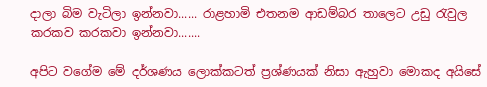දාලා බිම වැටිලා ඉන්නවා...... රාළහාමි එතනම ආඩම්බර තාලෙට උඩු රැවුල කරකව කරකවා ඉන්නවා.......

අපිට වගේම මේ දර්ශණය ලොක්කටත් ප්‍රශ්ණයක් නිසා ඇහුවා මොකද අයිසේ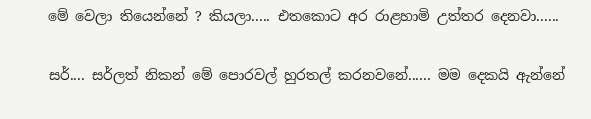මේ වෙලා තියෙන්නේ ? කියලා..... එතකොට අර රාළහාමි උත්තර දෙනවා......

සර්.... සර්ලත් නිකන් මේ පොරවල් හුරතල් කරනවනේ...... මම දෙකයි ඇන්නේ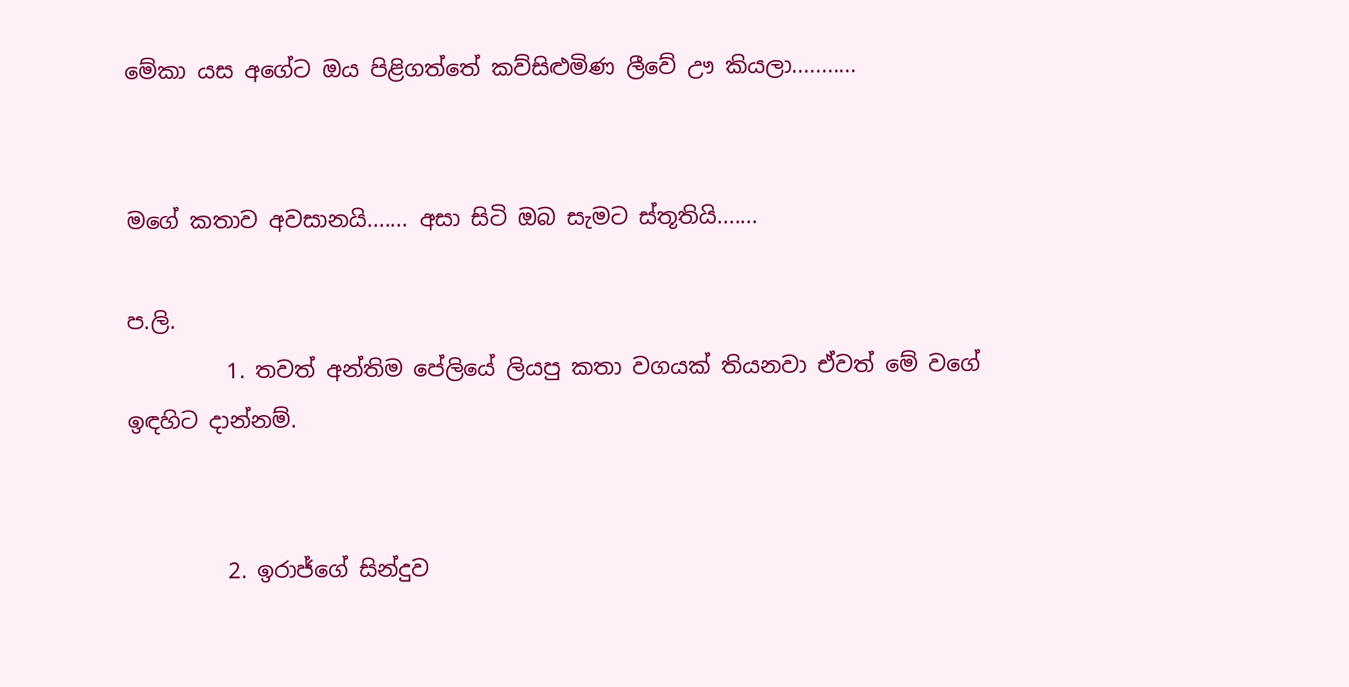මේකා යස අගේට ඔය පිළිගත්තේ කව්සිළුමිණ ලීවේ ඌ කියලා...........


මගේ කතාව අවසානයි....... අසා සිටි ඔබ සැමට ස්තූතියි.......

ප.ලි.
         1. තවත් අන්තිම පේලියේ ලියපු කතා වගයක් තියනවා ඒවත් ‍මේ වගේ ඉඳහිට දාන්නම්.


         2. ඉරාජ්ගේ සින්දුව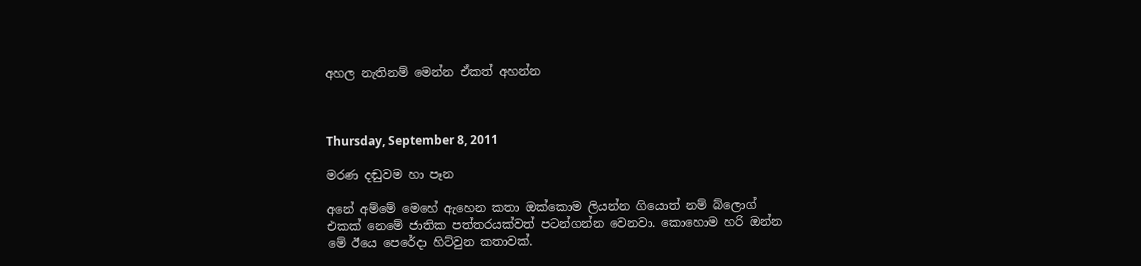අහල නැතිනම් මෙන්න ඒකත් අහන්න



Thursday, September 8, 2011

මරණ දඬුවම හා පෑන

අනේ අම්මේ මෙහේ ඇහෙන කතා ඔක්කොම ලියන්න ගියොත් නම් බ්ලොග් එකක් නෙමේ ජාතික පත්තරයක්වත් පටන්ගන්න වෙනවා. කොහොම හරි ඔන්න මේ ඊයෙ පෙරේදා හිට්වුන කතාවක්.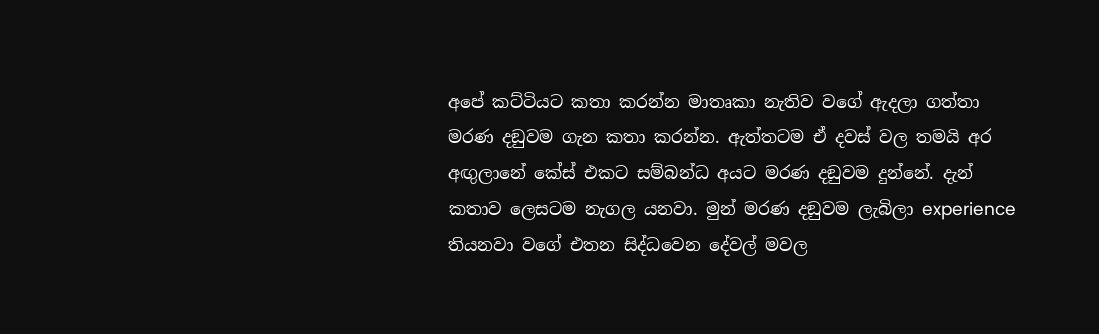අපේ කට්ටියට කතා කරන්න මාතෘකා නැතිව වගේ ඇදලා ගත්තා මරණ දඞුවම ගැන කතා කරන්න. ඇත්තටම ඒ දවස් වල තමයි අර අඟුලානේ කේස් එකට සම්බන්ධ අයට මරණ දඞුවම දුන්නේ. දැන් කතාව ලෙසටම නැගල යනවා. මුන් මරණ දඞුවම ලැබිලා experience තියනවා වගේ එතන සිද්ධවෙන දේවල් මවල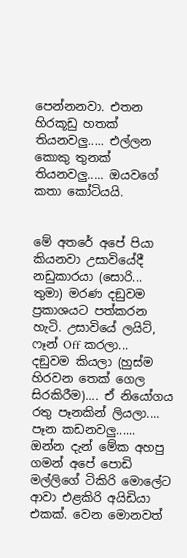පෙන්නනවා. එතන හිරකූඩු හතක් තියනවලු..... එල්ලන කොකු තුනක් තියනවලු..... ඔයවගේ කතා කෝටියයි.


මේ අතරේ අපේ පියා කියනවා උසාවියේදී නඩුකාරයා (සොරි... තුමා) මරණ දඞුවම ප්‍රකාශයට පත්කරන හැටි. උසාවියේ ලයිට්, ෆෑන් Off කරලා... දඞුවම කියලා (හුස්ම හිරවන තෙක් ගෙල සිරකිරීම).... ඒ නියෝගය රතු පෑනකින් ලියලා.... පෑන කඩනවලු...... ඔන්න දැන් මේක අහපු ගමන් අපේ පොඩි මල්ලිගේ ටිකිරි මොලේට ආවා එළකිරි අයිඩියා එකක්. වෙන මොනවත්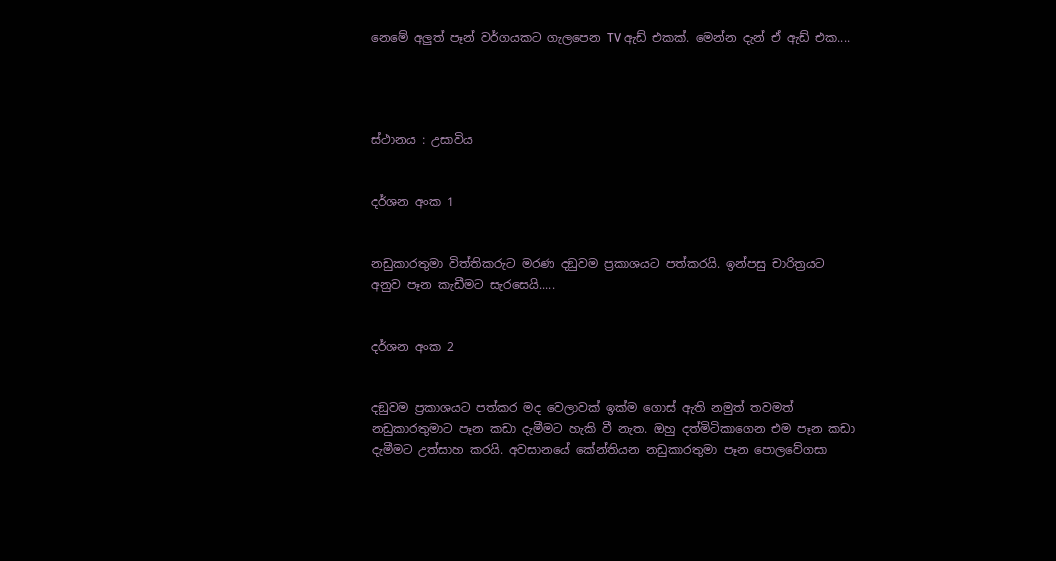නෙමේ අලුත් පෑන් වර්ගයකට ගැලපෙන TV ඇඩ් එකක්. මෙන්න දැන් ඒ ඇඩ් එක....




ස්ථානය : උසාවිය


ද‍ර්ශන අංක 1


නඩුකාරතුමා විත්තිකරුට මරණ දඞුවම ප්‍රකාශයට පත්කරයි. ඉන්පසු චාරිත්‍රයට අනුව පෑන කැඩීමට සැරසෙයි.....


ද‍ර්ශන අංක 2


දඞුවම ප්‍රකාශයට පත්කර මද වෙලාවක් ඉක්ම ගොස් ඇති නමුත් තවමත් නඩුකාරතුමාට පෑන කඩා දැමීමට හැකි වී නැත. ඔහු දත්මිටිකාගෙන එම පෑන කඩා දැමීමට උත්සාහ කරයි. අවසානයේ කේන්තියන නඩුකාරතුමා පෑන පොලවේගසා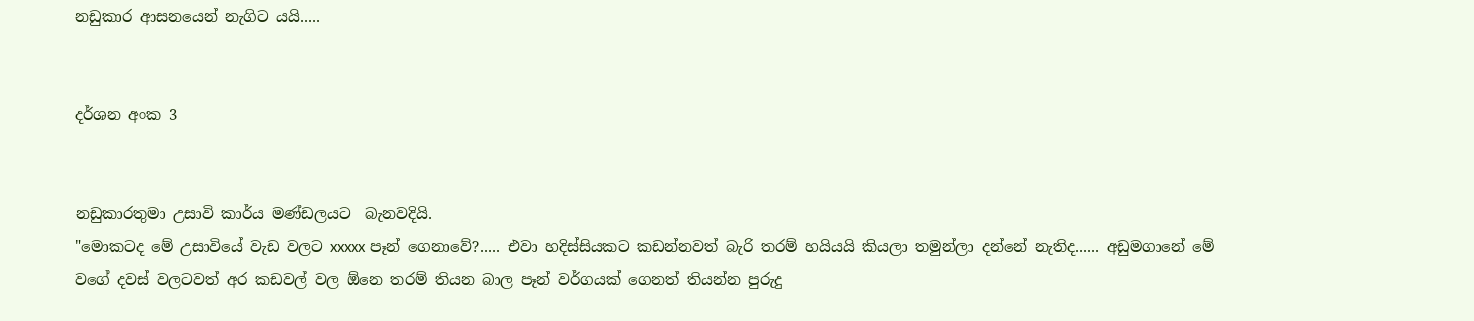නඩුකාර ආසනයෙන් නැගිට යයි.....


ද‍ර්ශන අංක 3


නඩුකාරතුමා උසාවි කාර්ය මණ්ඩලයට  බැනවදියි.
"මොකටද මේ උසාවියේ වැඩ වලට xxxxx පෑන් ගෙනාවේ?..... එවා හදිස්සියකට කඩන්නවත් බැරි තරම් හයියයි කියලා තමුන්ලා දන්නේ නැතිද...... අඩුමගානේ ‍මේ වගේ දවස් වලටවත් අර කඩවල් වල ඕනෙ තරම් තියන බාල පෑන් වර්ගයක් ගෙනත් තියන්න පුරුදු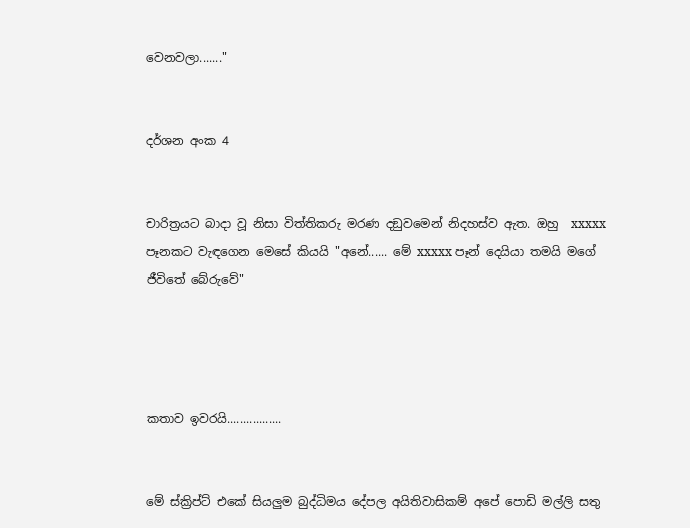වෙනවලා......."


ද‍ර්ශන අංක 4


චාරිත්‍රයට බාදා වූ නිසා විත්තිකරු මරණ දඞුවමෙන් නිදහස්ව ඇත. ඔහු  xxxxx පෑනකට වැඳගෙන මෙසේ කියයි "අනේ...... මේ xxxxx පෑන් දෙයියා තමයි මගේ ජීවිතේ බේරුවේ"




කතාව ඉවරයි.................


මේ ස්ක්‍රිප්ට් එකේ සියලුම බුද්ධිමය දේපල අයිතිවාසිකම් අපේ පොඩි මල්ලි සතු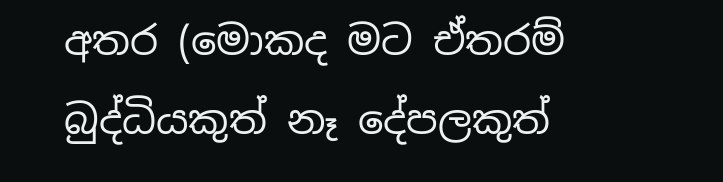අතර (මොකද මට ඒතරම් බුද්ධියකුත් නෑ දේපලකුත්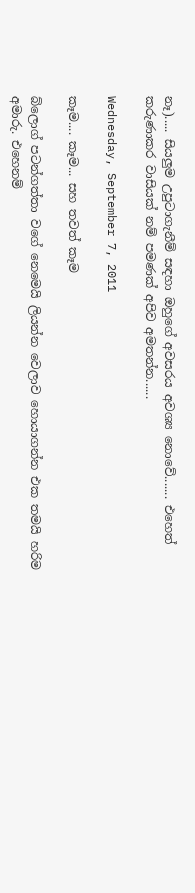නෑ)..... සියලුම උපුටාගැනීම් සඳහා ඔහුගේ අවසරය අවශ්‍ය නොවේ....... එහෙත් කරුණාකර වාසියක් නම් පමණක් අපිව අමතන්න......

Wednesday, September 7, 2011

කෑම.... කෑම... සහ තවත් කෑම

බ්ලොග් පටන්ගත්තා වගේ නෙමෙයි ලියන්න වෙලාව හොයාගන්න එක තමයි හරිම අමාරු. එහෙනම්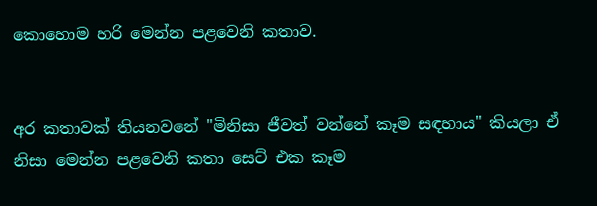කොහොම හරි මෙන්න පළවෙනි කතාව.


අර කතාවක් තියනවනේ "මිනිසා ජීවත් වන්නේ කෑම සඳහාය" කියලා ඒ නිසා මෙන්න පළවෙනි කතා සෙට් එක කෑම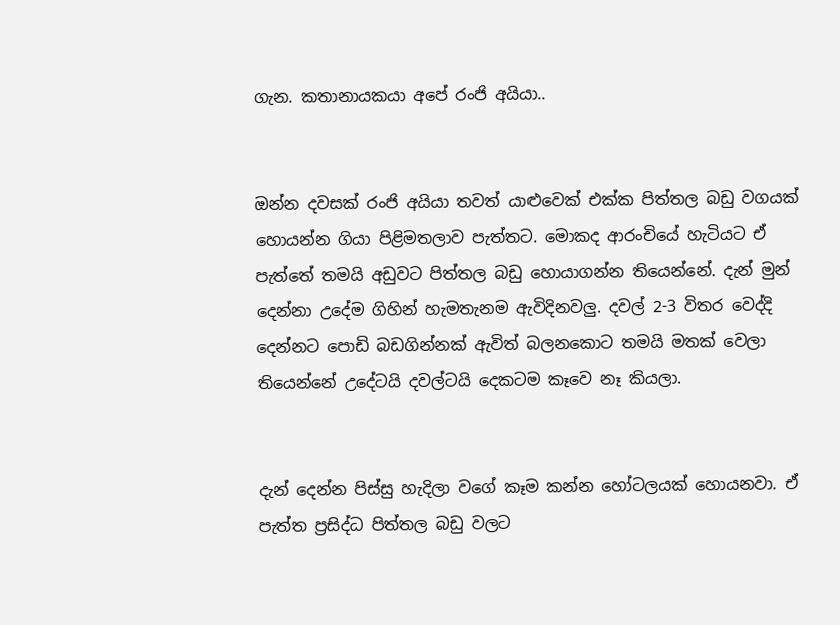ගැන. කතානායකයා අපේ රංජි අයියා..


ඔන්න දවසක් රංජි අයියා තවත් යාළුවෙක් එක්ක පිත්තල බඩු වගයක් හොයන්න ගියා පිළිමතලාව පැත්තට. මොකද ආරංචියේ හැටියට ඒ පැත්තේ තමයි අඩුවට පිත්තල බඩු හොයාගන්න තියෙන්නේ. දැන් මුන් දෙන්නා උදේම ගිහින් හැමතැනම ඇවිදිනවලු. දවල් 2-3 විතර වෙද්දි දෙන්නට පොඩි බඩගින්නක් ඇවිත් බලනකොට තමයි මතක් වෙලා තියෙන්නේ උදේටයි දවල්ටයි දෙකටම කෑවෙ නෑ කියලා.


දැන් දෙන්න පිස්සු හැදිලා වගේ කෑම කන්න හෝටලයක් හොයනවා. ඒ පැත්ත ප්‍රසිද්ධ පිත්තල බඩු වලට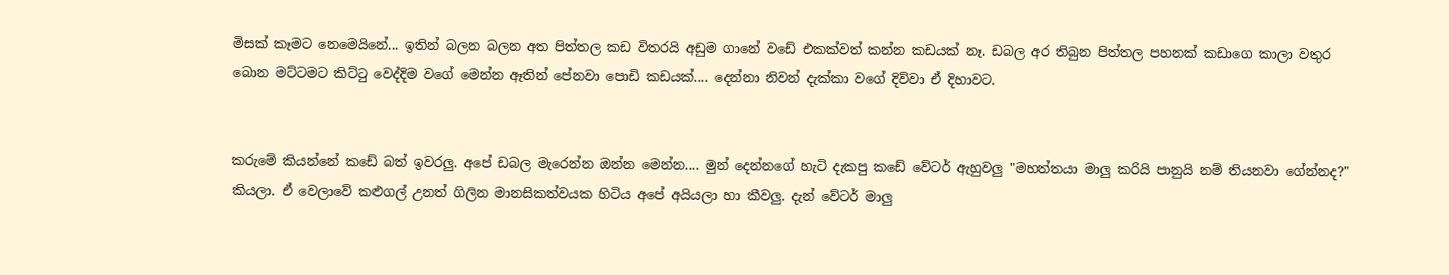මිසක් කෑමට නෙමෙයිනේ... ඉතින් බලන බලන අත පිත්තල කඩ විතරයි අඩුම ගානේ වඩේ එකක්වත් කන්න කඩයක් නෑ. ඩබල අර තිබුන පිත්තල පහනක් කඩාගෙ කාලා වතුර බොන මට්ටමට කිට්ටු වෙද්දිම වගේ මෙන්න ඈතින් පේනවා පොඩි කඩයක්.... දෙන්නා නිවන් දැක්කා වගේ දිව්වා ඒ දිහාවට.


කරුමේ කියන්නේ කඩේ බත් ඉවරලු. අපේ ඩබල මැරෙන්න ඔන්න මෙන්න.... මුන් දෙන්නගේ හැටි දැකපු කඩේ වේටර් ඇහුවලු "මහත්තයා මාලු කරියි පානුයි නම් තියනවා ගේන්නද?" කියලා. ඒ වෙලාවේ කළුගල් උනත් ගිලින මානසිකත්වයක හිටිය අපේ අයියලා හා කීවලු. දැන් වේටර් මාලු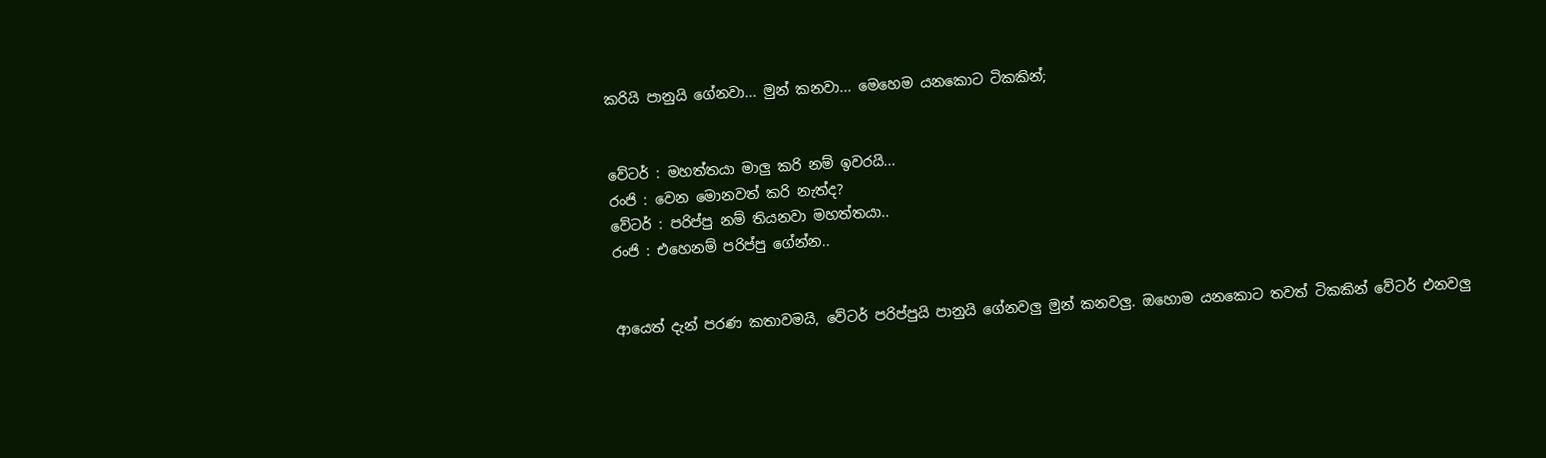කරියි පානුයි ගේනවා... මුන් කනවා... මෙහෙම යනකොට ටිකකින්;


වේටර් : මහත්තයා මාලු කරි නම් ඉවරයි...
රංජි : වෙන මොනවත් කරි නැත්ද?
වේටර් : පරිප්පු නම් තියනවා මහත්තයා..
රංජි : එහෙනම් පරිප්පු ගේන්න..


ආයෙත් දැන් පරණ කතාවමයි, වේටර් පරිප්පුයි පානුයි ගේනවලු මුන් කනවලු. ඔහොම යනකොට තවත් ටිකකින් වේටර් එනවලු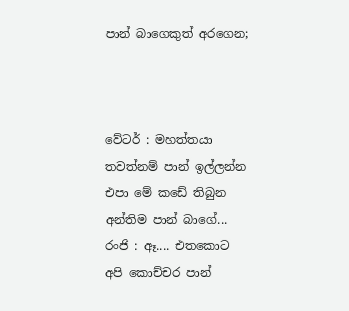පාන් බාගෙකුත් අරගෙන;



වේටර් : මහත්තයා තවත්නම් පාන් ඉල්ලන්න එපා මේ කඩේ තිබුන අන්තිම පාන් බාගේ...
රංජි : ඈ.... එතකොට අපි කොච්චර පාන්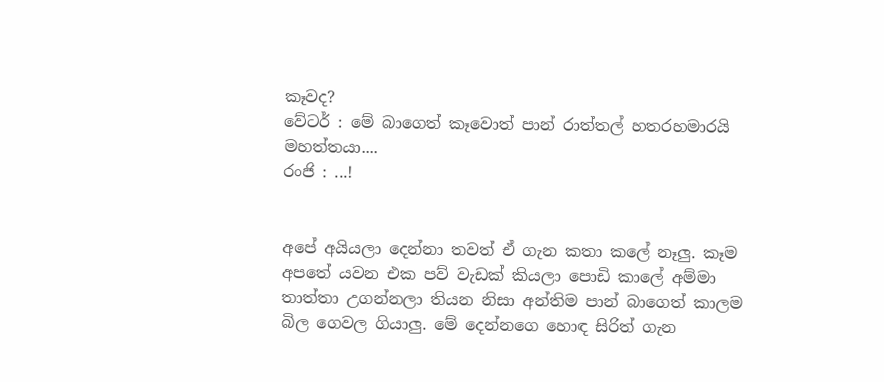කෑවද?
වේටර් : මේ බාගෙත් කෑවොත් පාන් රාත්තල් හතරහමාරයි මහත්තයා....
රංජි : ...!


අපේ අයියලා දෙන්නා තවත් ඒ ගැන කතා කලේ නෑලු. කෑම අපතේ යවන එක පව් වැඩක් කියලා පොඩි කාලේ අම්මා තාත්තා උගන්නලා තියන නිසා අන්තිම පාන් බාගෙත් කාලම බිල ගෙවල ගියාලු. මේ දෙන්නගෙ හොඳ සිරිත් ගැන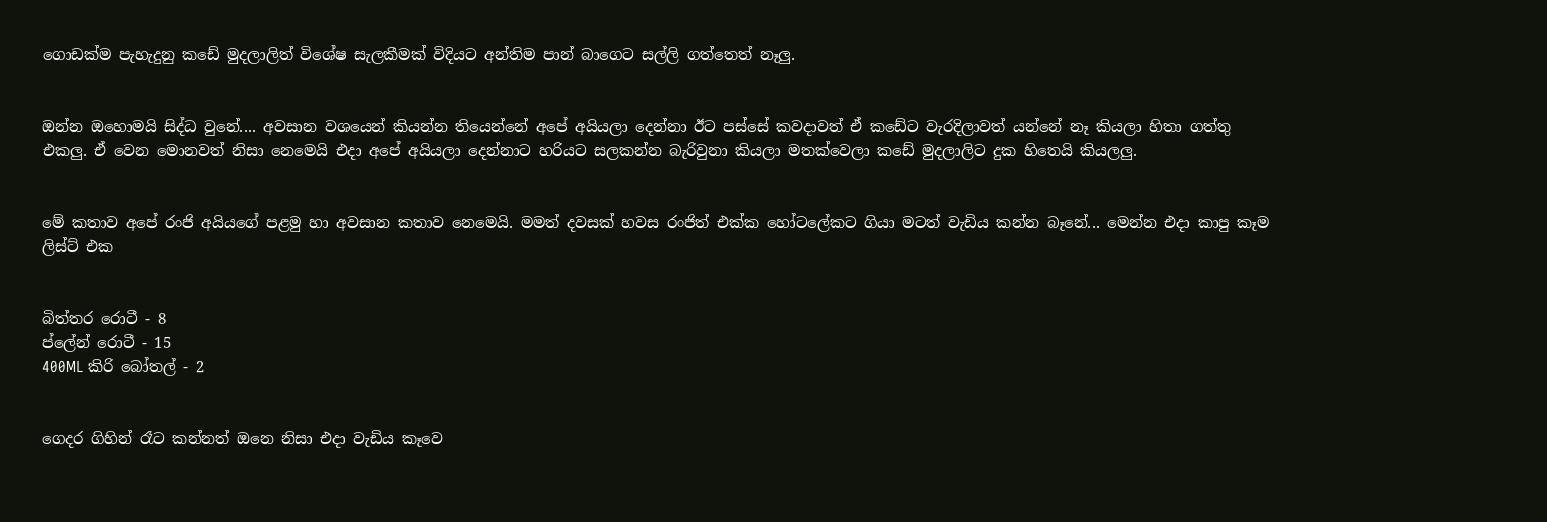ගොඩක්ම පැහැදුනු කඩේ මුදලාලිත් විශේෂ සැලකීමක් විදියට අන්තිම පාන් බාගෙට සල්ලි ගත්තෙත් නෑලු.


ඔන්න ඔහොමයි සිද්ධ වුනේ.... අවසාන වශයෙන් කියන්න තියෙන්නේ අපේ අයියලා දෙන්නා ඊට පස්සේ කවදාවත් ඒ කඩේට වැරදිලාවත් යන්නේ නෑ කියලා හිතා ගත්තු එකලු. ඒ වෙන මොනවත් නිසා නෙමෙයි එදා අපේ අයියලා දෙන්නාට හරියට සලකන්න බැරිවුනා කියලා මතක්වෙලා කඩේ මුදලාලිට දුක හිතෙයි කියලලු.


මේ කතාව අපේ රංජි අයියගේ පළමු හා අවසාන කතාව නෙමෙයි. මමත් දවසක් හවස රංජිත් එක්ක හෝටලේකට ගියා මටත් වැඩිය කන්න බෑනේ... මෙන්න එදා කාපු කෑම ලිස්ට් එක


බිත්තර රොටී - 8
ප්ලේන් රොටී - 15
400ML කිරි බෝතල් - 2


ගෙදර ගිහින් රෑට කන්නත් ඔනෙ නිසා එදා වැඩිය කෑවෙ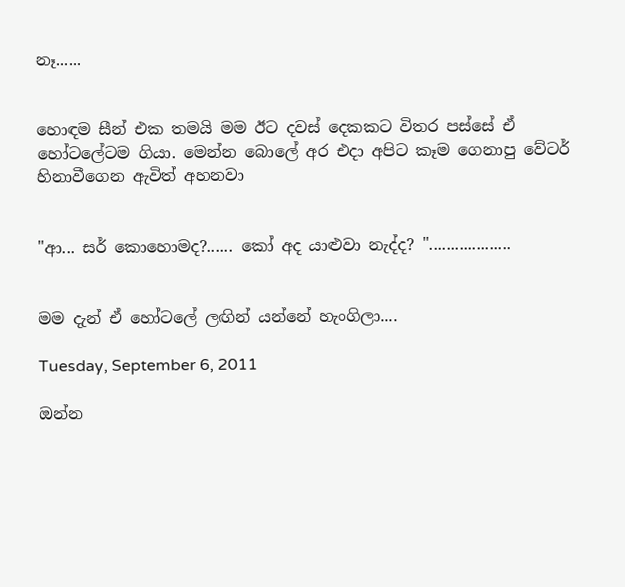නෑ......


හොඳම සීන් එක තමයි මම ඊට දවස් දෙකකට විතර පස්සේ ඒ හෝටලේටම ගියා. මෙන්න බොලේ අර එදා අපිට කෑම ගෙනාපු වේටර් හිනාවීගෙන ඇවිත් අහනවා


"ආ... සර් කොහොමද?...... කෝ අද යාළුවා නැද්ද? "...................


මම දැන් ඒ හෝටලේ ලඟින් යන්නේ හැංගිලා....

Tuesday, September 6, 2011

ඔන්න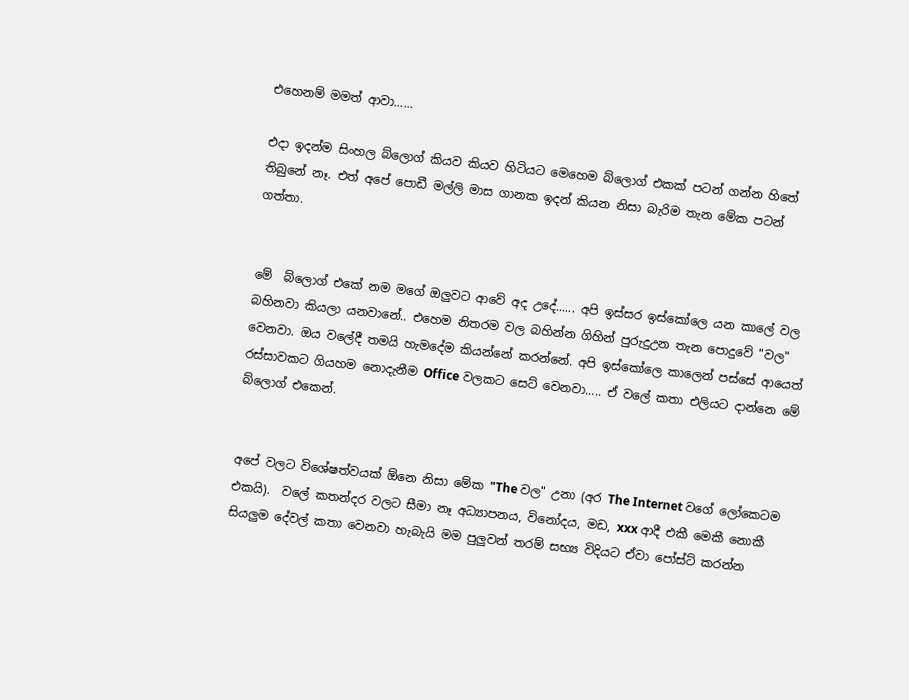එහෙනම් මමත් ආවා......

එදා ඉදන්ම සිංහල බ්ලොග් කියව කියව හිටියට මෙහෙම බ්ලොග් එකක් පටන් ගන්න හිතේ තිබුනේ නෑ. එත් අපේ පොඩී මල්ලි මාස ගානක ඉදන් කියන නිසා බැරිම තැන මේක පටන් ගත්තා.


මේ  බ්ලොග් එකේ නම මගේ ඔලුවට ආවේ අද උදේ...... අපි ඉස්සර ඉස්කෝලෙ යන කාලේ වල බහිනවා කියලා යනවානේ.. එහෙම නිතරම වල බහින්න ගිහින් පුරුදුඋන තැන පොදුවේ "වල" වෙනවා. ඔය වලේදී තමයි හැමදේම කියන්නේ කරන්නේ. අපි ඉස්කෝලෙ කාලෙන් පස්සේ ආයෙත් රස්සාවකට ගියහම නොදැනීම Office වලකට සෙට් වෙනවා..... ඒ වලේ කතා එලියට දාන්නෙ මේ බ්ලොග් එකෙන්.


අපේ වලට විශේෂත්වයක් ඕනෙ නිසා මේක "The වල" උනා (අර The Internet වගේ ලෝකෙටම එකයි).  වලේ කතන්දර වලට සීමා නෑ අධ්‍යාපනය, විනෝදය, මඩ, xxx ආදී එකී මෙකී නොකී සියලුම දේවල් කතා වෙනවා හැබැයි ‍මම පුලුවන් තරම් සභ්‍ය විදියට ඒවා පෝස්ට් කරන්න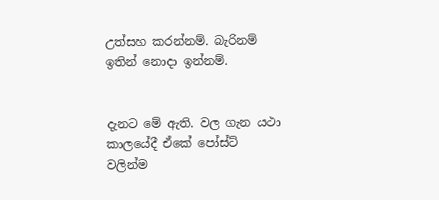උත්සහ කරන්නම්. බැරිනම් ඉතින් නොදා ඉන්නම්.


දැනට මේ ඇති. වල ගැන යථා කාලයේදී ඒකේ පෝස්ට් වලින්ම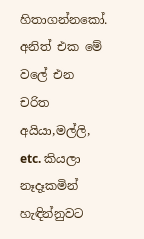හිතාගන්නකෝ. අනිත් එක මේ වලේ එන චරිත අයියා,මල්ලි, etc. කියලා නෑදෑකමින් හැඳින්නුවට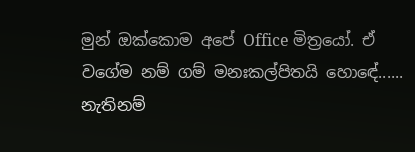මුන් ඔක්කොම අපේ Office මිත්‍රයෝ. ඒ වගේම නම් ගම් මනඃකල්පිතයි හොඳේ...... නැතිනම්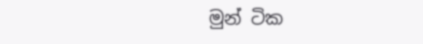මුන් ටික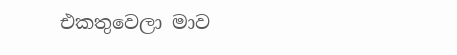එකතුවෙලා මාව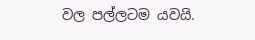වල පල්ලටම යවයි.